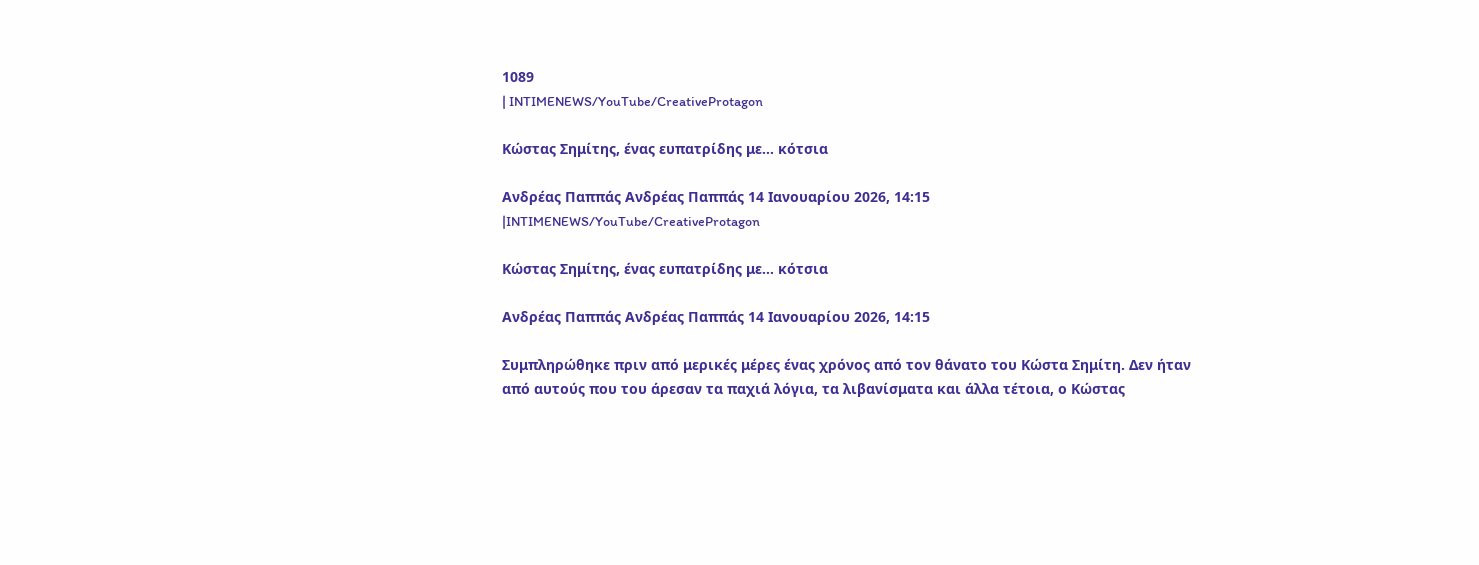1089
| INTIMENEWS/YouTube/CreativeProtagon

Κώστας Σημίτης, ένας ευπατρίδης με… κότσια

Ανδρέας Παππάς Ανδρέας Παππάς 14 Ιανουαρίου 2026, 14:15
|INTIMENEWS/YouTube/CreativeProtagon

Κώστας Σημίτης, ένας ευπατρίδης με… κότσια

Ανδρέας Παππάς Ανδρέας Παππάς 14 Ιανουαρίου 2026, 14:15

Συμπληρώθηκε πριν από μερικές μέρες ένας χρόνος από τον θάνατο του Κώστα Σημίτη. Δεν ήταν από αυτούς που του άρεσαν τα παχιά λόγια, τα λιβανίσματα και άλλα τέτοια, ο Κώστας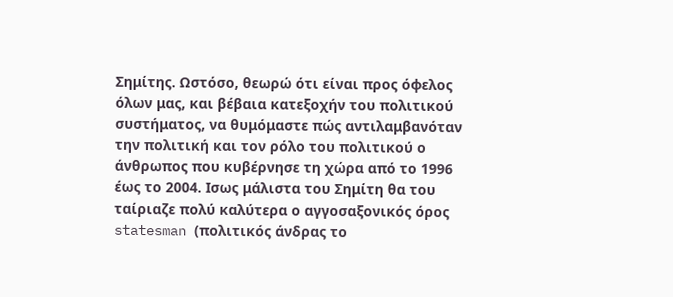Σημίτης. Ωστόσο, θεωρώ ότι είναι προς όφελος όλων μας, και βέβαια κατεξοχήν του πολιτικού συστήματος, να θυμόμαστε πώς αντιλαμβανόταν την πολιτική και τον ρόλο του πολιτικού ο άνθρωπος που κυβέρνησε τη χώρα από το 1996 έως το 2004. Ισως μάλιστα του Σημίτη θα του ταίριαζε πολύ καλύτερα ο αγγοσαξονικός όρος statesman (πολιτικός άνδρας το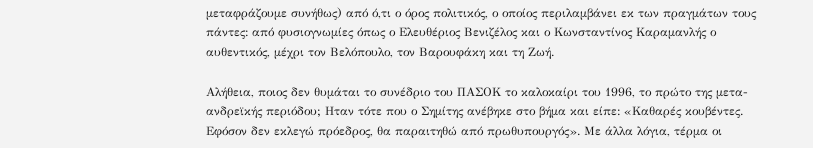μεταφράζουμε συνήθως) από ό,τι ο όρος πολιτικός, ο οποίος περιλαμβάνει εκ των πραγμάτων τους πάντες: από φυσιογνωμίες όπως ο Ελευθέριος Βενιζέλος και ο Κωνσταντίνος Καραμανλής ο αυθεντικός, μέχρι τον Βελόπουλο, τον Βαρουφάκη και τη Ζωή.

Αλήθεια, ποιος δεν θυμάται το συνέδριο του ΠΑΣΟΚ το καλοκαίρι του 1996, το πρώτο της μετα-ανδρεϊκής περιόδου; Ηταν τότε που ο Σημίτης ανέβηκε στο βήμα και είπε: «Καθαρές κουβέντες. Εφόσον δεν εκλεγώ πρόεδρος, θα παραιτηθώ από πρωθυπουργός». Με άλλα λόγια, τέρμα οι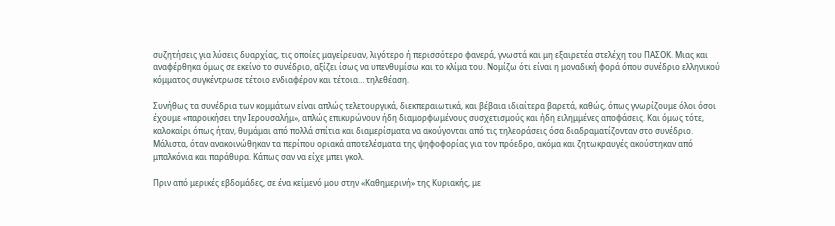συζητήσεις για λύσεις δυαρχίας, τις οποίες μαγείρευαν, λιγότερο ή περισσότερο φανερά, γνωστά και μη εξαιρετέα στελέχη του ΠΑΣΟΚ. Μιας και αναφέρθηκα όμως σε εκείνο το συνέδριο, αξίζει ίσως να υπενθυμίσω και το κλίμα του. Νομίζω ότι είναι η μοναδική φορά όπου συνέδριο ελληνικού κόμματος συγκέντρωσε τέτοιο ενδιαφέρον και τέτοια… τηλεθέαση.

Συνήθως τα συνέδρια των κομμάτων είναι απλώς τελετουργικά, διεκπεραιωτικά, και βέβαια ιδιαίτερα βαρετά, καθώς, όπως γνωρίζουμε όλοι όσοι έχουμε «παροικήσει την Ιερουσαλήμ», απλώς επικυρώνουν ήδη διαμορφωμένους συσχετισμούς και ήδη ειλημμένες αποφάσεις. Και όμως τότε, καλοκαίρι όπως ήταν, θυμάμαι από πολλά σπίτια και διαμερίσματα να ακούγονται από τις τηλεοράσεις όσα διαδραματίζονταν στο συνέδριο. Μάλιστα, όταν ανακοινώθηκαν τα περίπου οριακά αποτελέσματα της ψηφοφορίας για τον πρόεδρο, ακόμα και ζητωκραυγές ακούστηκαν από μπαλκόνια και παράθυρα. Κάπως σαν να είχε μπει γκολ.

Πριν από μερικές εβδομάδες, σε ένα κείμενό μου στην «Καθημερινή» της Κυριακής, με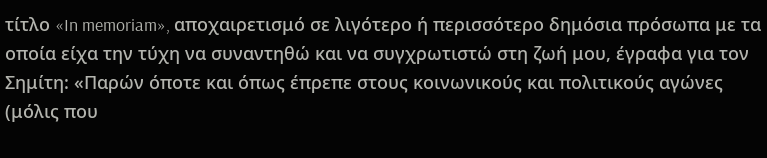τίτλο «In memoriam», αποχαιρετισμό σε λιγότερο ή περισσότερο δημόσια πρόσωπα με τα οποία είχα την τύχη να συναντηθώ και να συγχρωτιστώ στη ζωή μου, έγραφα για τον Σημίτη: «Παρών όποτε και όπως έπρεπε στους κοινωνικούς και πολιτικούς αγώνες (μόλις που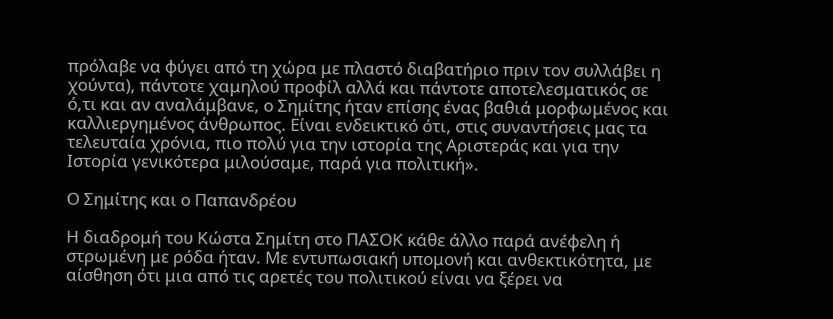πρόλαβε να φύγει από τη χώρα με πλαστό διαβατήριο πριν τον συλλάβει η χούντα), πάντοτε χαμηλού προφίλ αλλά και πάντοτε αποτελεσματικός σε ό,τι και αν αναλάμβανε, ο Σημίτης ήταν επίσης ένας βαθιά μορφωμένος και καλλιεργημένος άνθρωπος. Είναι ενδεικτικό ότι, στις συναντήσεις μας τα τελευταία χρόνια, πιο πολύ για την ιστορία της Αριστεράς και για την Ιστορία γενικότερα μιλούσαμε, παρά για πολιτική».

Ο Σημίτης και ο Παπανδρέου

Η διαδρομή του Κώστα Σημίτη στο ΠΑΣΟΚ κάθε άλλο παρά ανέφελη ή στρωμένη με ρόδα ήταν. Με εντυπωσιακή υπομονή και ανθεκτικότητα, με αίσθηση ότι μια από τις αρετές του πολιτικού είναι να ξέρει να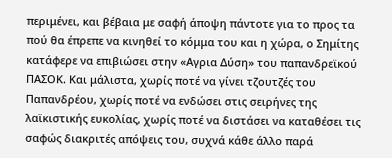περιμένει, και βέβαια με σαφή άποψη πάντοτε για το προς τα πού θα έπρεπε να κινηθεί το κόμμα του και η χώρα, ο Σημίτης κατάφερε να επιβιώσει στην «Αγρια Δύση» του παπανδρεϊκού ΠΑΣΟΚ. Και μάλιστα, χωρίς ποτέ να γίνει τζουτζές του Παπανδρέου, χωρίς ποτέ να ενδώσει στις σειρήνες της λαϊκιστικής ευκολίας, χωρίς ποτέ να διστάσει να καταθέσει τις σαφώς διακριτές απόψεις του, συχνά κάθε άλλο παρά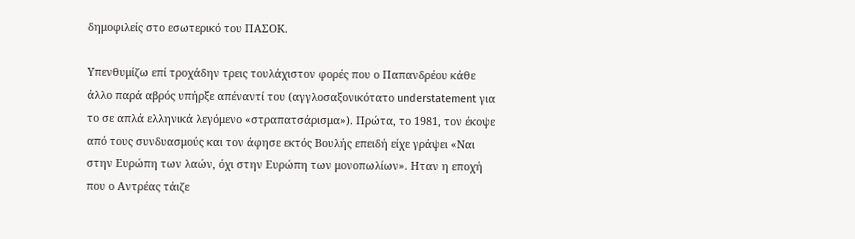δημοφιλείς στο εσωτερικό του ΠΑΣΟΚ.

Υπενθυμίζω επί τροχάδην τρεις τουλάχιστον φορές που ο Παπανδρέου κάθε άλλο παρά αβρός υπήρξε απέναντί του (αγγλοσαξονικότατο understatement για το σε απλά ελληνικά λεγόμενο «στραπατσάρισμα»). Πρώτα, το 1981, τον έκοψε από τους συνδυασμούς και τον άφησε εκτός Βουλής επειδή είχε γράψει «Ναι στην Ευρώπη των λαών, όχι στην Ευρώπη των μονοπωλίων». Ηταν η εποχή που ο Αντρέας τάιζε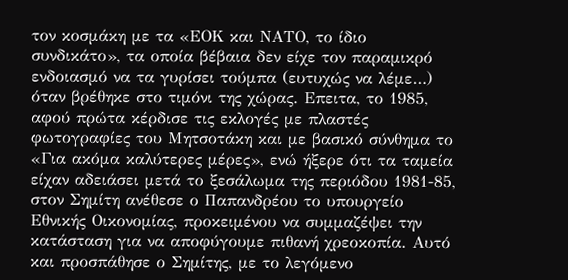τον κοσμάκη με τα «ΕΟΚ και ΝΑΤΟ, το ίδιο συνδικάτο», τα οποία βέβαια δεν είχε τον παραμικρό ενδοιασμό να τα γυρίσει τούμπα (ευτυχώς να λέμε…) όταν βρέθηκε στο τιμόνι της χώρας. Επειτα, το 1985, αφού πρώτα κέρδισε τις εκλογές με πλαστές φωτογραφίες του Μητσοτάκη και με βασικό σύνθημα το «Για ακόμα καλύτερες μέρες», ενώ ήξερε ότι τα ταμεία είχαν αδειάσει μετά το ξεσάλωμα της περιόδου 1981-85, στον Σημίτη ανέθεσε ο Παπανδρέου το υπουργείο Εθνικής Οικονομίας, προκειμένου να συμμαζέψει την κατάσταση για να αποφύγουμε πιθανή χρεοκοπία. Αυτό και προσπάθησε ο Σημίτης, με το λεγόμενο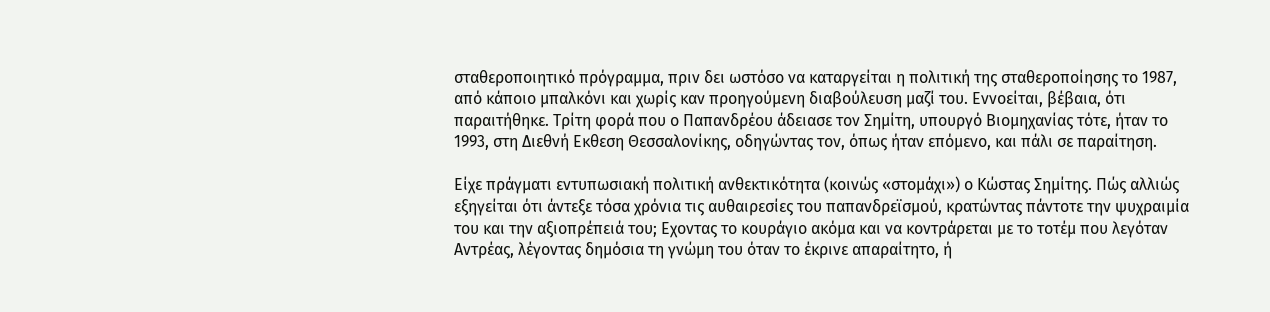σταθεροποιητικό πρόγραμμα, πριν δει ωστόσο να καταργείται η πολιτική της σταθεροποίησης το 1987, από κάποιο μπαλκόνι και χωρίς καν προηγούμενη διαβούλευση μαζί του. Εννοείται, βέβαια, ότι παραιτήθηκε. Τρίτη φορά που ο Παπανδρέου άδειασε τον Σημίτη, υπουργό Βιομηχανίας τότε, ήταν το 1993, στη Διεθνή Εκθεση Θεσσαλονίκης, οδηγώντας τον, όπως ήταν επόμενο, και πάλι σε παραίτηση.

Είχε πράγματι εντυπωσιακή πολιτική ανθεκτικότητα (κοινώς «στομάχι») ο Κώστας Σημίτης. Πώς αλλιώς εξηγείται ότι άντεξε τόσα χρόνια τις αυθαιρεσίες του παπανδρεϊσμού, κρατώντας πάντοτε την ψυχραιμία του και την αξιοπρέπειά του; Εχοντας το κουράγιο ακόμα και να κοντράρεται με το τοτέμ που λεγόταν Αντρέας, λέγοντας δημόσια τη γνώμη του όταν το έκρινε απαραίτητο, ή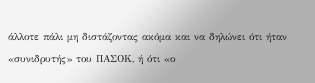άλλοτε πάλι μη διστάζοντας ακόμα και να δηλώνει ότι ήταν «συνιδρυτής» του ΠΑΣΟΚ, ή ότι «ο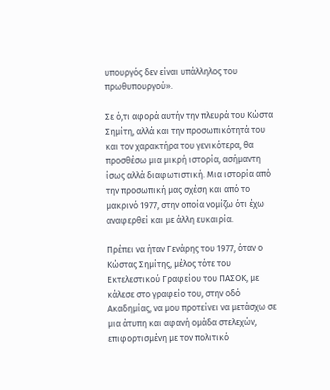υπουργός δεν είναι υπάλληλος του πρωθυπουργού».

Σε ό,τι αφορά αυτήν την πλευρά του Κώστα Σημίτη, αλλά και την προσωπικότητά του και τον χαρακτήρα του γενικότερα, θα προσθέσω μια μικρή ιστορία, ασήμαντη ίσως αλλά διαφωτιστική. Μια ιστορία από την προσωπική μας σχέση και από το μακρινό 1977, στην οποία νομίζω ότι έχω αναφερθεί και με άλλη ευκαιρία.

Πρέπει να ήταν Γενάρης του 1977, όταν ο Κώστας Σημίτης, μέλος τότε του Εκτελεστικού Γραφείου του ΠΑΣΟΚ, με κάλεσε στο γραφείο του, στην οδό Ακαδημίας, να μου προτείνει να μετάσχω σε μια άτυπη και αφανή ομάδα στελεχών, επιφορτισμένη με τον πολιτικό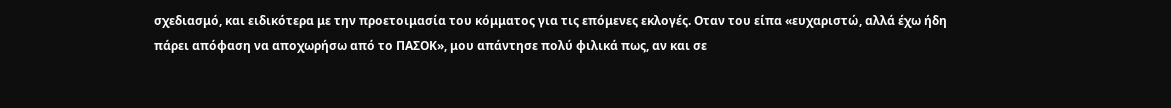σχεδιασμό, και ειδικότερα με την προετοιμασία του κόμματος για τις επόμενες εκλογές. Οταν του είπα «ευχαριστώ, αλλά έχω ήδη πάρει απόφαση να αποχωρήσω από το ΠΑΣΟΚ», μου απάντησε πολύ φιλικά πως, αν και σε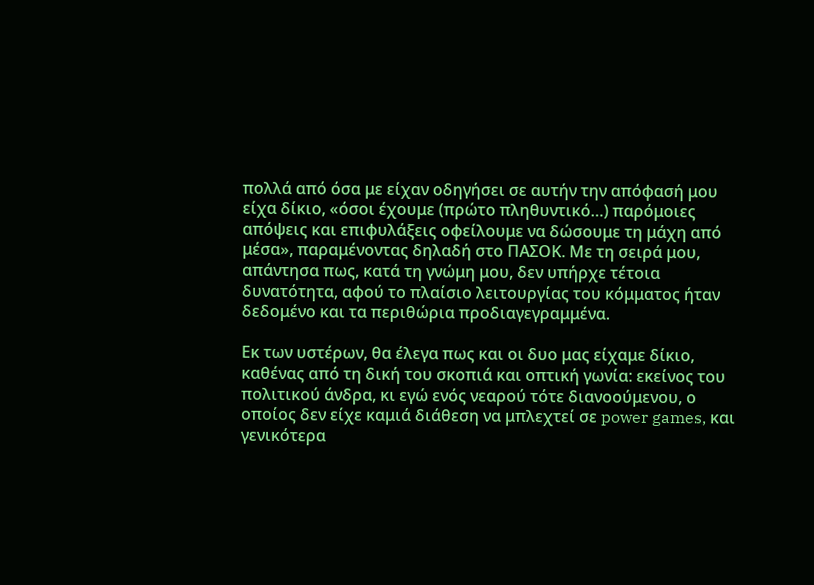πολλά από όσα με είχαν οδηγήσει σε αυτήν την απόφασή μου είχα δίκιο, «όσοι έχουμε (πρώτο πληθυντικό…) παρόμοιες απόψεις και επιφυλάξεις οφείλουμε να δώσουμε τη μάχη από μέσα», παραμένοντας δηλαδή στο ΠΑΣΟΚ. Με τη σειρά μου, απάντησα πως, κατά τη γνώμη μου, δεν υπήρχε τέτοια δυνατότητα, αφού το πλαίσιο λειτουργίας του κόμματος ήταν δεδομένο και τα περιθώρια προδιαγεγραμμένα.

Εκ των υστέρων, θα έλεγα πως και οι δυο μας είχαμε δίκιο, καθένας από τη δική του σκοπιά και οπτική γωνία: εκείνος του πολιτικού άνδρα, κι εγώ ενός νεαρού τότε διανοούμενου, ο οποίος δεν είχε καμιά διάθεση να μπλεχτεί σε power games, και γενικότερα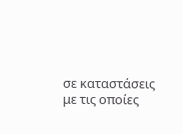σε καταστάσεις με τις οποίες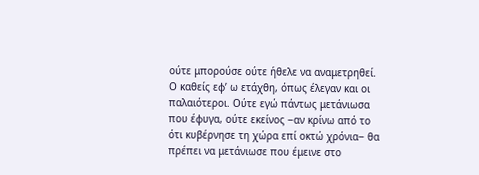ούτε μπορούσε ούτε ήθελε να αναμετρηθεί. Ο καθείς εφ’ ω ετάχθη, όπως έλεγαν και οι παλαιότεροι. Ούτε εγώ πάντως μετάνιωσα που έφυγα, ούτε εκείνος ‒αν κρίνω από το ότι κυβέρνησε τη χώρα επί οκτώ χρόνια‒ θα πρέπει να μετάνιωσε που έμεινε στο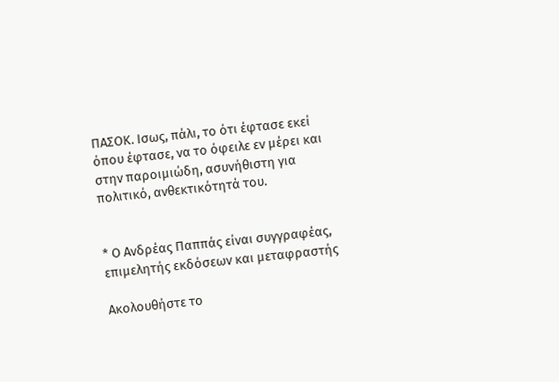ΠΑΣΟΚ. Ισως, πάλι, το ότι έφτασε εκεί όπου έφτασε, να το όφειλε εν μέρει και στην παροιμιώδη, ασυνήθιστη για πολιτικό, ανθεκτικότητά του.


* Ο Ανδρέας Παππάς είναι συγγραφέας, επιμελητής εκδόσεων και μεταφραστής

Ακολουθήστε το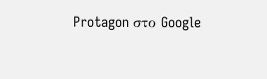Protagon στο Google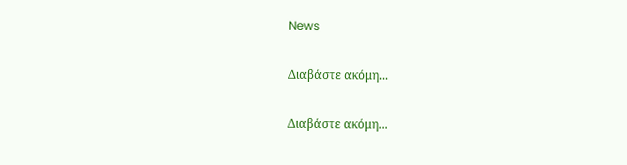News

Διαβάστε ακόμη...

Διαβάστε ακόμη...